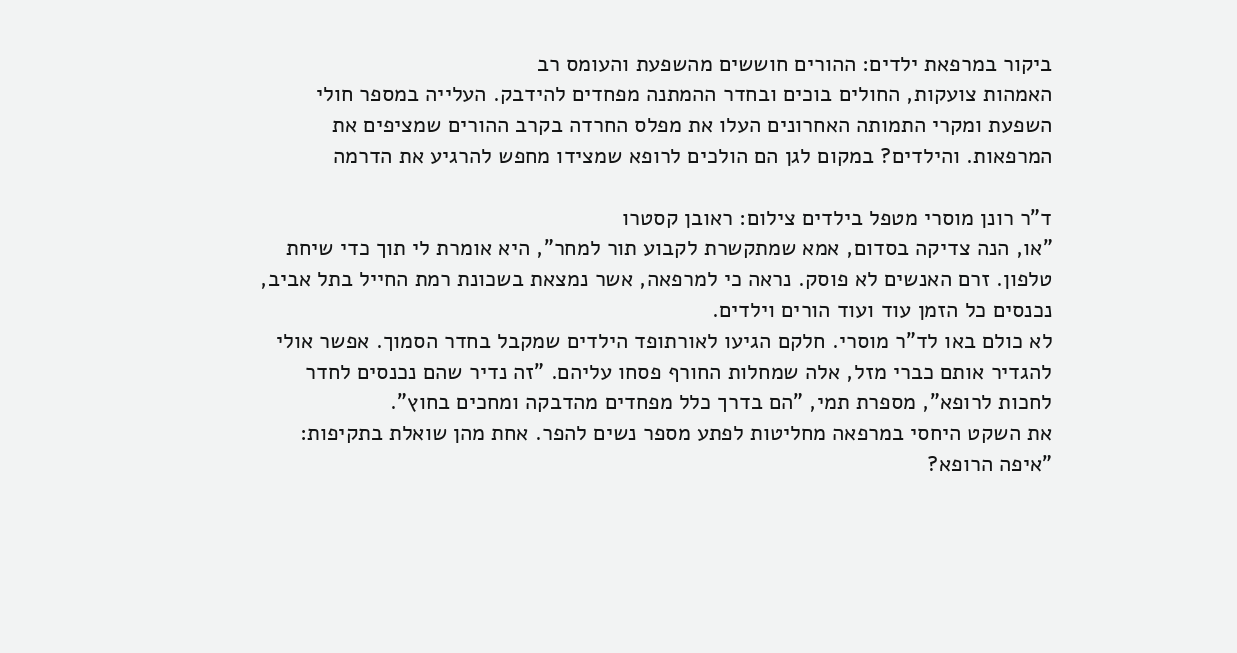ביקור במרפאת ילדים: ההורים חוששים מהשפעת והעומס רב
האמהות צועקות, החולים בוכים ובחדר ההמתנה מפחדים להידבק. העלייה במספר חולי השפעת ומקרי התמותה האחרונים העלו את מפלס החרדה בקרב ההורים שמציפים את המרפאות. והילדים? במקום לגן הם הולכים לרופא שמצידו מחפש להרגיע את הדרמה

ד"ר רונן מוסרי מטפל בילדים צילום: ראובן קסטרו
"או, הנה צדיקה בסדום, אמא שמתקשרת לקבוע תור למחר", היא אומרת לי תוך כדי שיחת טלפון. זרם האנשים לא פוסק. נראה כי למרפאה, אשר נמצאת בשכונת רמת החייל בתל אביב, נכנסים כל הזמן עוד ועוד הורים וילדים.
לא כולם באו לד"ר מוסרי. חלקם הגיעו לאורתופד הילדים שמקבל בחדר הסמוך. אפשר אולי להגדיר אותם כברי מזל, אלה שמחלות החורף פסחו עליהם. "זה נדיר שהם נכנסים לחדר לחכות לרופא", מספרת תמי, "הם בדרך כלל מפחדים מהדבקה ומחכים בחוץ".
את השקט היחסי במרפאה מחליטות לפתע מספר נשים להפר. אחת מהן שואלת בתקיפות: "איפה הרופא?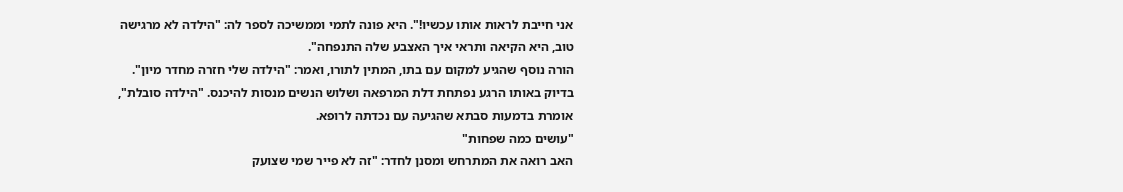אני חייבת לראות אותו עכשיו!". היא פונה לתמי וממשיכה לספר לה: "הילדה לא מרגישה טוב, היא הקיאה ותראי איך האצבע שלה התנפחה".
הורה נוסף שהגיע למקום עם בתו, המתין לתורו, ואמר: "הילדה שלי חזרה מחדר מיון". בדיוק באותו הרגע נפתחת דלת המרפאה ושלוש הנשים מנסות להיכנס. "הילדה סובלת", אומרת בדמעות סבתא שהגיעה עם נכדתה לרופא.
"עושים כמה שפחות"
האב רואה את המתרחש ומסנן לחדר: "זה לא פייר שמי שצועק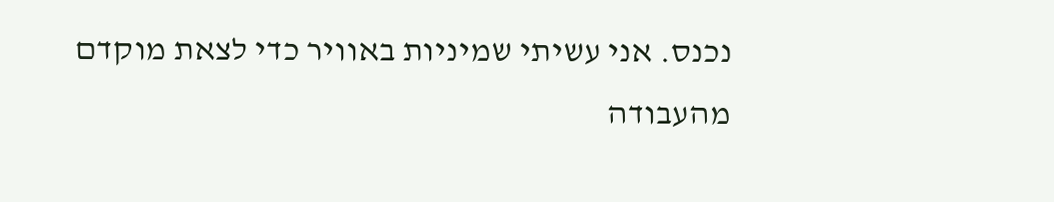נכנס. אני עשיתי שמיניות באוויר כדי לצאת מוקדם מהעבודה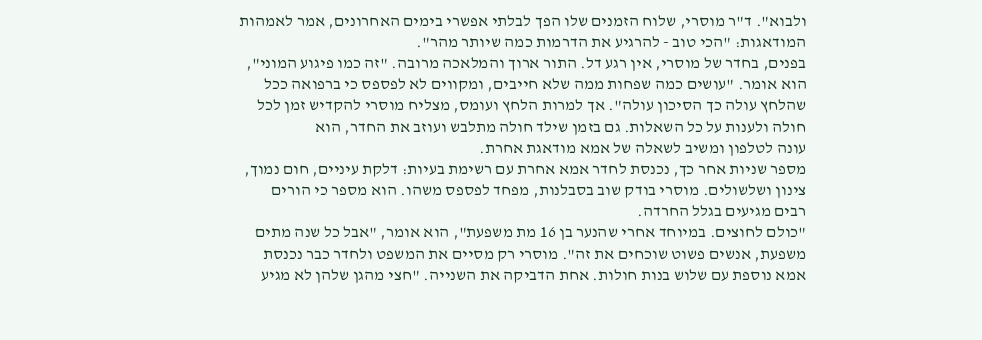ולבוא". ד"ר מוסרי, שלוח הזמנים שלו הפך לבלתי אפשרי בימים האחרונים, אמר לאמהות המודאגות: "הכי טוב - להרגיע את הדרמות כמה שיותר מהר".
בפנים, בחדר של מוסרי, אין רגע דל. התור ארוך והמלאכה מרובה. "זה כמו פיגוע המוני", הוא אומר. "עושים כמה שפחות ממה שלא חייבים, ומקווים לא לפספס כי ברפואה ככל שהלחץ עולה כך הסיכון עולה". אך למרות הלחץ ועומס, מצליח מוסרי להקדיש זמן לכל חולה ולענות על כל השאלות. גם בזמן שילד חולה מתלבש ועוזב את החדר, הוא
עונה לטלפון ומשיב לשאלה של אמא מודאגת אחרת.
מספר שניות אחר כך, נכנסת לחדר אמא אחרת עם רשימת בעיות: דלקת עיניים, חום נמוך, צינון ושלשולים. מוסרי בודק שוב בסבלנות, מפחד לפספס משהו. הוא מספר כי הורים רבים מגיעים בגלל החרדה.
"כולם לחוצים. במיוחד אחרי שהנער בן 16 מת משפעת", הוא אומר, "אבל כל שנה מתים משפעת, אנשים פשוט שוכחים את זה". מוסרי רק מסיים את המשפט ולחדר כבר נכנסת אמא נוספת עם שלוש בנות חולות. אחת הדביקה את השנייה. "חצי מהגן שלהן לא מגיע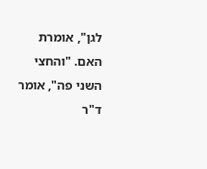לגן", אומרת האם. "והחצי השני פה", אומר ד"ר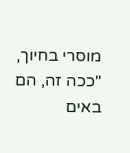מוסרי בחיוך, "ככה זה, הם באים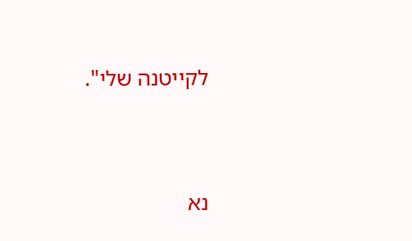לקייטנה שלי".




נא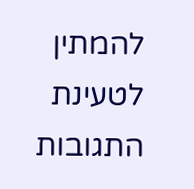להמתין לטעינת התגובות